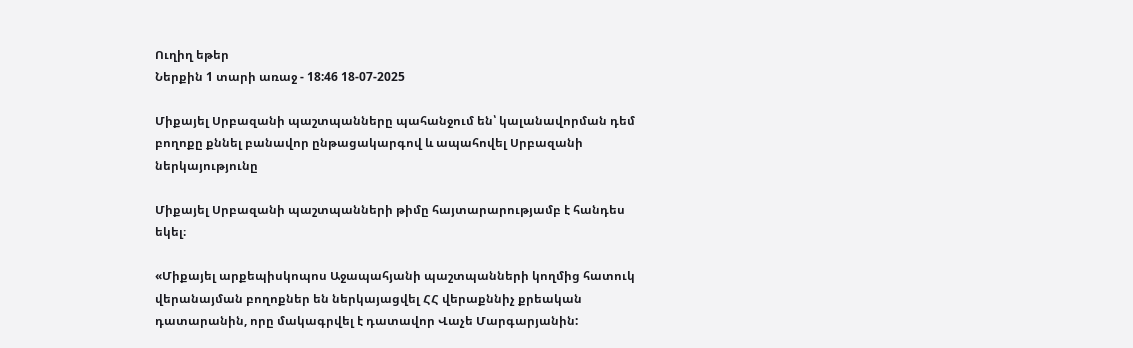Ուղիղ եթեր
Ներքին 1 տարի առաջ - 18:46 18-07-2025

Միքայել Սրբազանի պաշտպանները պահանջում են՝ կալանավորման դեմ բողոքը քննել բանավոր ընթացակարգով և ապահովել Սրբազանի ներկայությունը

Միքայել Սրբազանի պաշտպանների թիմը հայտարարությամբ է հանդես եկել։

«Միքայել արքեպիսկոպոս Աջապահյանի պաշտպանների կողմից հատուկ վերանայման բողոքներ են ներկայացվել ՀՀ վերաքննիչ քրեական դատարանին, որը մակագրվել է դատավոր Վաչե Մարգարյանին: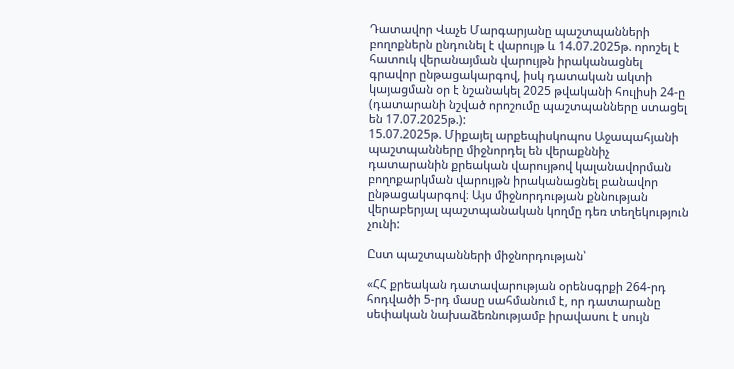Դատավոր Վաչե Մարգարյանը պաշտպանների բողոքներն ընդունել է վարույթ և 14.07.2025թ. որոշել է հատուկ վերանայման վարույթն իրականացնել գրավոր ընթացակարգով, իսկ դատական ակտի կայացման օր է նշանակել 2025 թվականի հուլիսի 24-ը (դատարանի նշված որոշումը պաշտպանները ստացել են 17.07.2025թ.):
15.07.2025թ. Միքայել արքեպիսկոպոս Աջապահյանի պաշտպանները միջնորդել են վերաքննիչ դատարանին քրեական վարույթով կալանավորման բողոքարկման վարույթն իրականացնել բանավոր ընթացակարգով։ Այս միջնորդության քննության վերաբերյալ պաշտպանական կողմը դեռ տեղեկություն չունի:

Ըստ պաշտպանների միջնորդության՝

«ՀՀ քրեական դատավարության օրենսգրքի 264-րդ հոդվածի 5-րդ մասը սահմանում է, որ դատարանը սեփական նախաձեռնությամբ իրավասու է սույն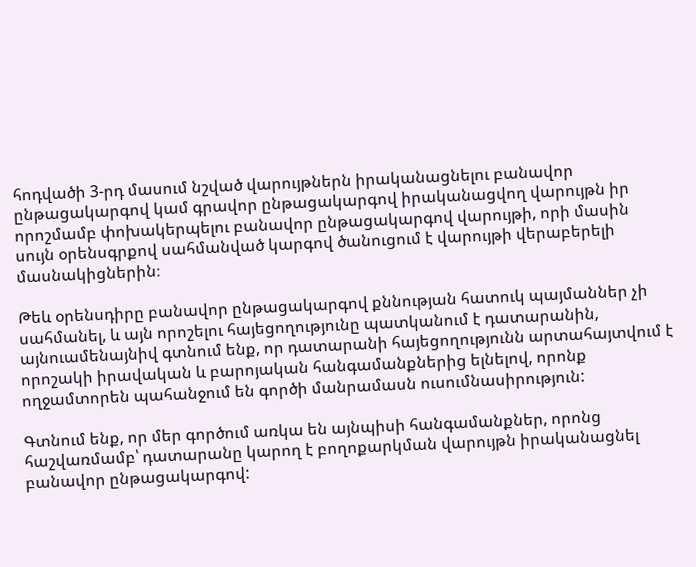հոդվածի 3-րդ մասում նշված վարույթներն իրականացնելու բանավոր ընթացակարգով կամ գրավոր ընթացակարգով իրականացվող վարույթն իր որոշմամբ փոխակերպելու բանավոր ընթացակարգով վարույթի, որի մասին սույն օրենսգրքով սահմանված կարգով ծանուցում է վարույթի վերաբերելի մասնակիցներին։

Թեև օրենսդիրը բանավոր ընթացակարգով քննության հատուկ պայմաններ չի սահմանել, և այն որոշելու հայեցողությունը պատկանում է դատարանին, այնուամենայնիվ գտնում ենք, որ դատարանի հայեցողությունն արտահայտվում է որոշակի իրավական և բարոյական հանգամանքներից ելնելով, որոնք ողջամտորեն պահանջում են գործի մանրամասն ուսումնասիրություն:

Գտնում ենք, որ մեր գործում առկա են այնպիսի հանգամանքներ, որոնց հաշվառմամբ՝ դատարանը կարող է բողոքարկման վարույթն իրականացնել բանավոր ընթացակարգով: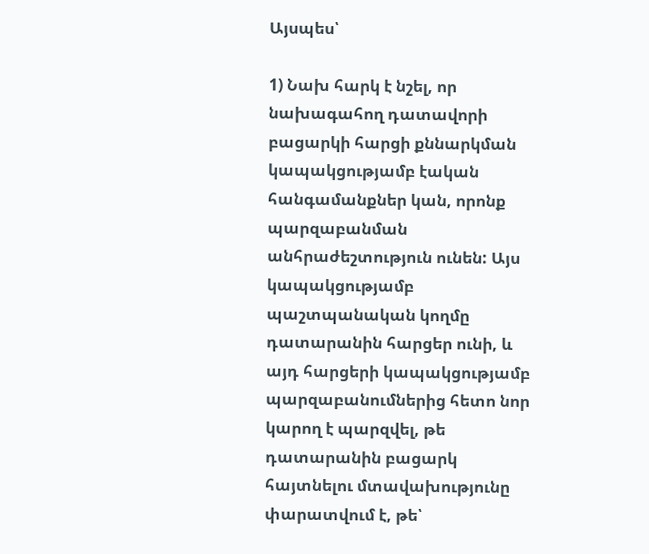Այսպես՝

1) Նախ հարկ է նշել, որ նախագահող դատավորի բացարկի հարցի քննարկման կապակցությամբ էական հանգամանքներ կան, որոնք պարզաբանման անհրաժեշտություն ունեն: Այս կապակցությամբ պաշտպանական կողմը դատարանին հարցեր ունի, և այդ հարցերի կապակցությամբ պարզաբանումներից հետո նոր կարող է պարզվել, թե դատարանին բացարկ հայտնելու մտավախությունը փարատվում է, թե՝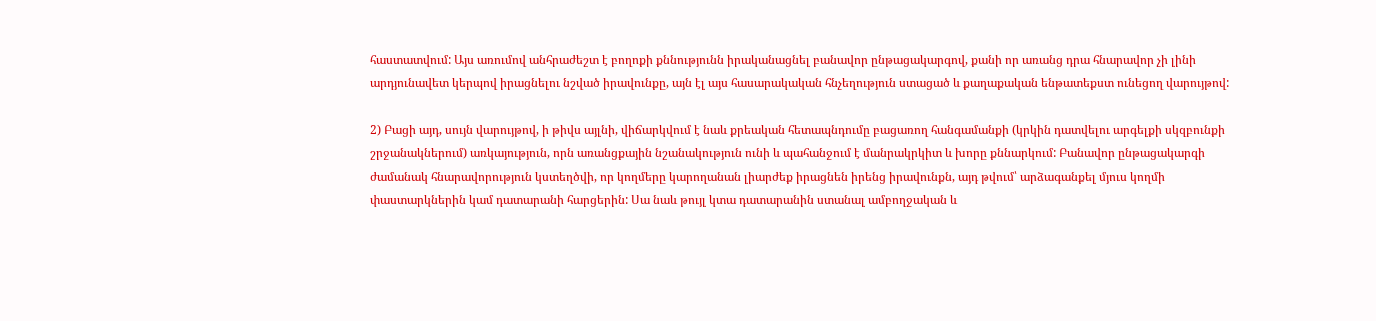հաստատվում: Այս առումով անհրաժեշտ է բողոքի քննությունն իրականացնել բանավոր ընթացակարգով, քանի որ առանց դրա հնարավոր չի լինի արդյունավետ կերպով իրացնելու նշված իրավունքը, այն էլ այս հասարակական հնչեղություն ստացած և քաղաքական ենթատեքստ ունեցող վարույթով:

2) Բացի այդ, սույն վարույթով, ի թիվս այլնի, վիճարկվում է նաև քրեական հետապնդումը բացառող հանգամանքի (կրկին դատվելու արգելքի սկզբունքի շրջանակներում) առկայություն, որն առանցքային նշանակություն ունի և պահանջում է մանրակրկիտ և խորը քննարկում: Բանավոր ընթացակարգի ժամանակ հնարավորություն կստեղծվի, որ կողմերը կարողանան լիարժեք իրացնեն իրենց իրավունքն, այդ թվում՝ արձագանքել մյուս կողմի փաստարկներին կամ դատարանի հարցերին: Սա նաև թույլ կտա դատարանին ստանալ ամբողջական և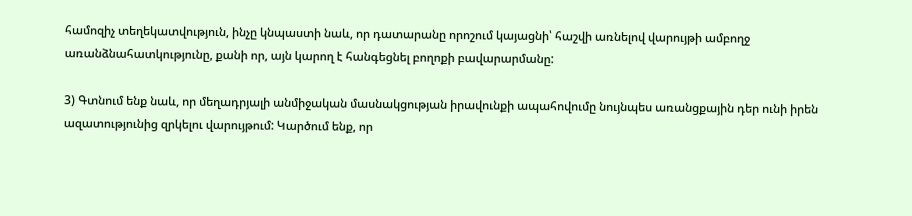համոզիչ տեղեկատվություն, ինչը կնպաստի նաև, որ դատարանը որոշում կայացնի՝ հաշվի առնելով վարույթի ամբողջ առանձնահատկությունը, քանի որ, այն կարող է հանգեցնել բողոքի բավարարմանը:

3) Գտնում ենք նաև, որ մեղադրյալի անմիջական մասնակցության իրավունքի ապահովումը նույնպես առանցքային դեր ունի իրեն ազատությունից զրկելու վարույթում: Կարծում ենք, որ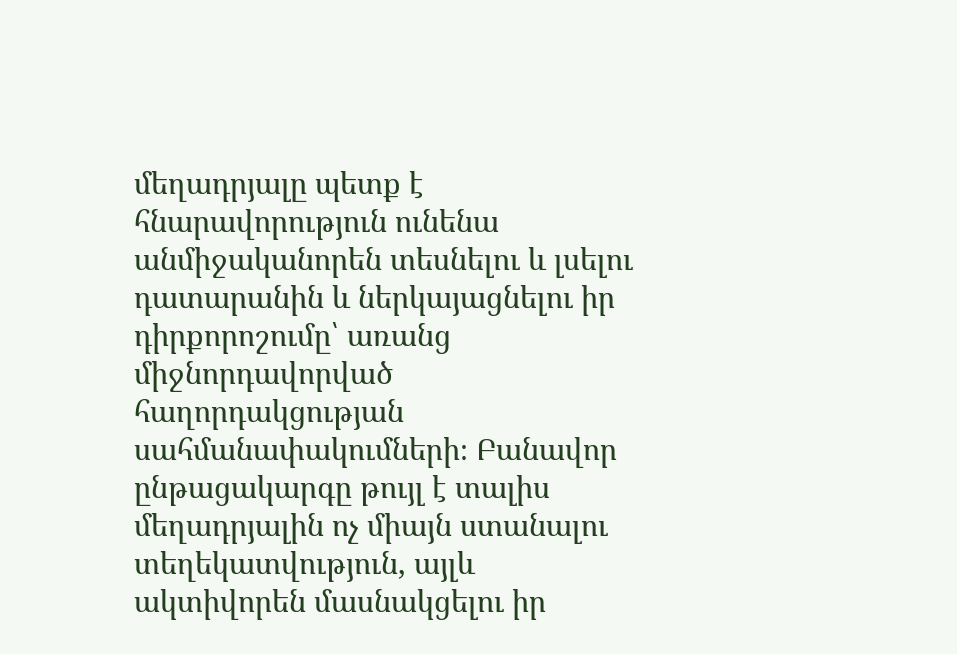մեղադրյալը պետք է հնարավորություն ունենա անմիջականորեն տեսնելու և լսելու դատարանին և ներկայացնելու իր դիրքորոշումը՝ առանց միջնորդավորված հաղորդակցության սահմանափակումների։ Բանավոր ընթացակարգը թույլ է տալիս մեղադրյալին ոչ միայն ստանալու տեղեկատվություն, այլև ակտիվորեն մասնակցելու իր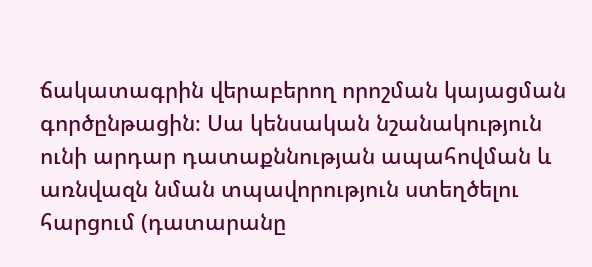ճակատագրին վերաբերող որոշման կայացման գործընթացին։ Սա կենսական նշանակություն ունի արդար դատաքննության ապահովման և առնվազն նման տպավորություն ստեղծելու հարցում (դատարանը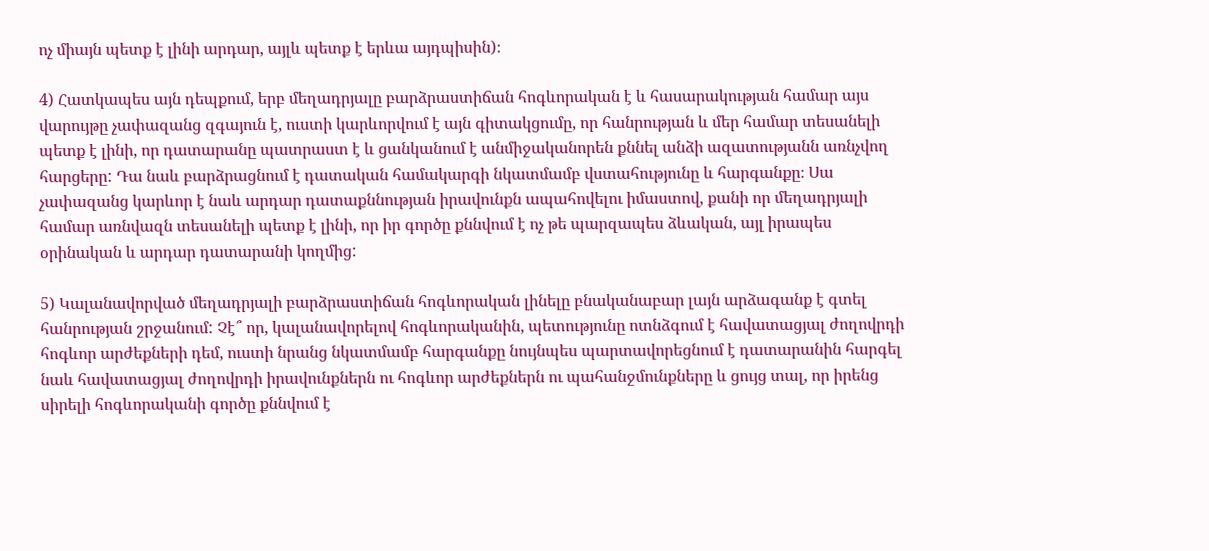ոչ միայն պետք է լինի արդար, այլև պետք է երևա այդպիսին)։

4) Հատկապես այն դեպքում, երբ մեղադրյալը բարձրաստիճան հոգևորական է և հասարակության համար այս վարույթը չափազանց զգայուն է, ուստի կարևորվում է այն գիտակցումը, որ հանրության և մեր համար տեսանելի պետք է լինի, որ դատարանը պատրաստ է և ցանկանում է անմիջականորեն քննել անձի ազատությանն առնչվող հարցերը: Դա նաև բարձրացնում է դատական համակարգի նկատմամբ վստահությունը և հարգանքը։ Սա չափազանց կարևոր է նաև արդար դատաքննության իրավունքն ապահովելու իմաստով, քանի որ մեղադրյալի համար առնվազն տեսանելի պետք է լինի, որ իր գործը քննվում է ոչ թե պարզապես ձևական, այլ իրապես օրինական և արդար դատարանի կողմից:

5) Կալանավորված մեղադրյալի բարձրաստիճան հոգևորական լինելը բնականաբար լայն արձագանք է գտել հանրության շրջանում: Չէ՞ որ, կալանավորելով հոգևորականին, պետությունը ոտնձգում է հավատացյալ ժողովրդի հոգևոր արժեքների դեմ, ուստի նրանց նկատմամբ հարգանքը նույնպես պարտավորեցնում է դատարանին հարգել նաև հավատացյալ ժողովրդի իրավունքներն ու հոգևոր արժեքներն ու պահանջմունքները և ցույց տալ, որ իրենց սիրելի հոգևորականի գործը քննվում է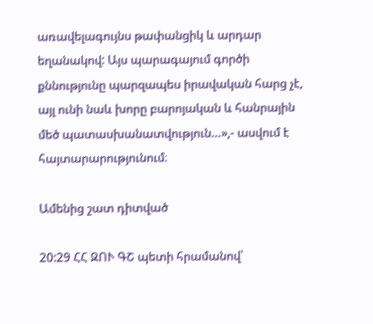առավելագույնս թափանցիկ և արդար եղանակով: Այս պարագայում գործի քննությունը պարզապես իրավական հարց չէ, այլ ունի նաև խորը բարոյական և հանրային մեծ պատասխանատվություն…»,- ասվում է հայտարարությունում։

Ամենից շատ դիտված

20:29 ՀՀ ԶՈՒ ԳՇ պետի հրամանով՝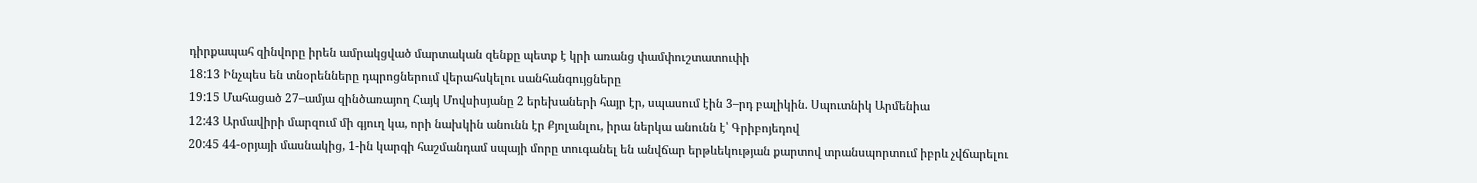դիրքապահ զինվորը իրեն ամրակցված մարտական զենքը պետք է կրի առանց փամփուշտատուփի
18:13 Ինչպես են տնօրենները դպրոցներում վերահսկելու սանհանգույցները
19:15 Մահացած 27–ամյա զինծառայող Հայկ Մովսիսյանը 2 երեխաների հայր էր, սպասում էին 3–րդ բալիկին. Սպուտնիկ Արմենիա
12:43 Արմավիրի մարզում մի գյուղ կա, որի նախկին անունն էր Քյոլանլու, իրա ներկա անունն է՝ Գրիբոյեդով
20:45 44-օրյայի մասնակից, 1-ին կարգի հաշմանդամ սպայի մորը տուգանել են անվճար երթևեկության քարտով տրանսպորտում իբրև չվճարելու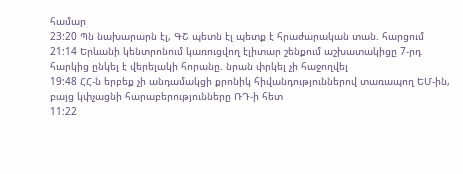համար
23:20 Պն նախարարն էլ, ԳՇ պետն էլ պետք է հրաժարական տան. հարցում
21:14 Երևանի կենտրոնում կառուցվող էլիտար շենքում աշխատակիցը 7-րդ հարկից ընկել է վերելակի հորանը. նրան փրկել չի հաջողվել
19:48 ՀՀ-ն երբեք չի անդամակցի քրոնիկ հիվանդություններով տառապող ԵՄ-ին, բայց կփչացնի հարաբերությունները ՌԴ-ի հետ
11:22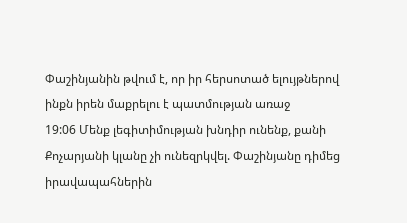Փաշինյանին թվում է, որ իր հերսոտած ելույթներով ինքն իրեն մաքրելու է պատմության առաջ
19:06 Մենք լեգիտիմության խնդիր ունենք, քանի Քոչարյանի կլանը չի ունեզրկվել. Փաշինյանը դիմեց իրավապահներին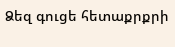Ձեզ գուցե հետաքրքրի